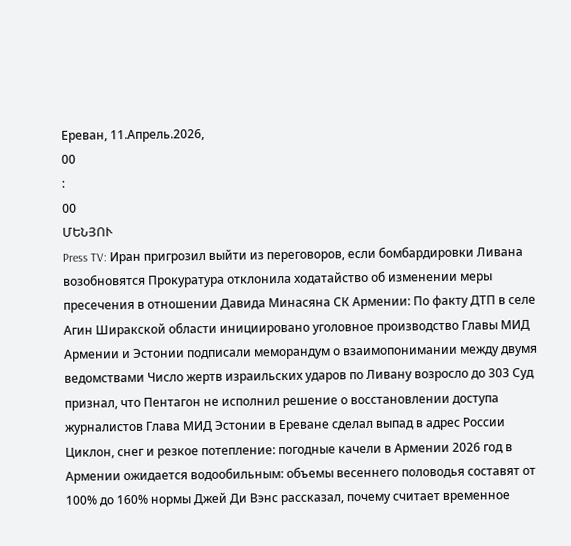Ереван, 11.Апрель.2026,
00
:
00
ՄԵՆՅՈՒ
Press TV: Иран пригрозил выйти из переговоров, если бомбардировки Ливана возобновятся Прокуратура отклонила ходатайство об изменении меры пресечения в отношении Давида Минасяна СК Армении: По факту ДТП в селе Агин Ширакской области инициировано уголовное производство Главы МИД Армении и Эстонии подписали меморандум о взаимопонимании между двумя ведомствами Число жертв израильских ударов по Ливану возросло до 303 Суд признал, что Пентагон не исполнил решение о восстановлении доступа журналистов Глава МИД Эстонии в Ереване сделал выпад в адрес России Циклон, снег и резкое потепление: погодные качели в Армении 2026 год в Армении ожидается водообильным: объемы весеннего половодья составят от 100% до 160% нормы Джей Ди Вэнс рассказал, почему считает временное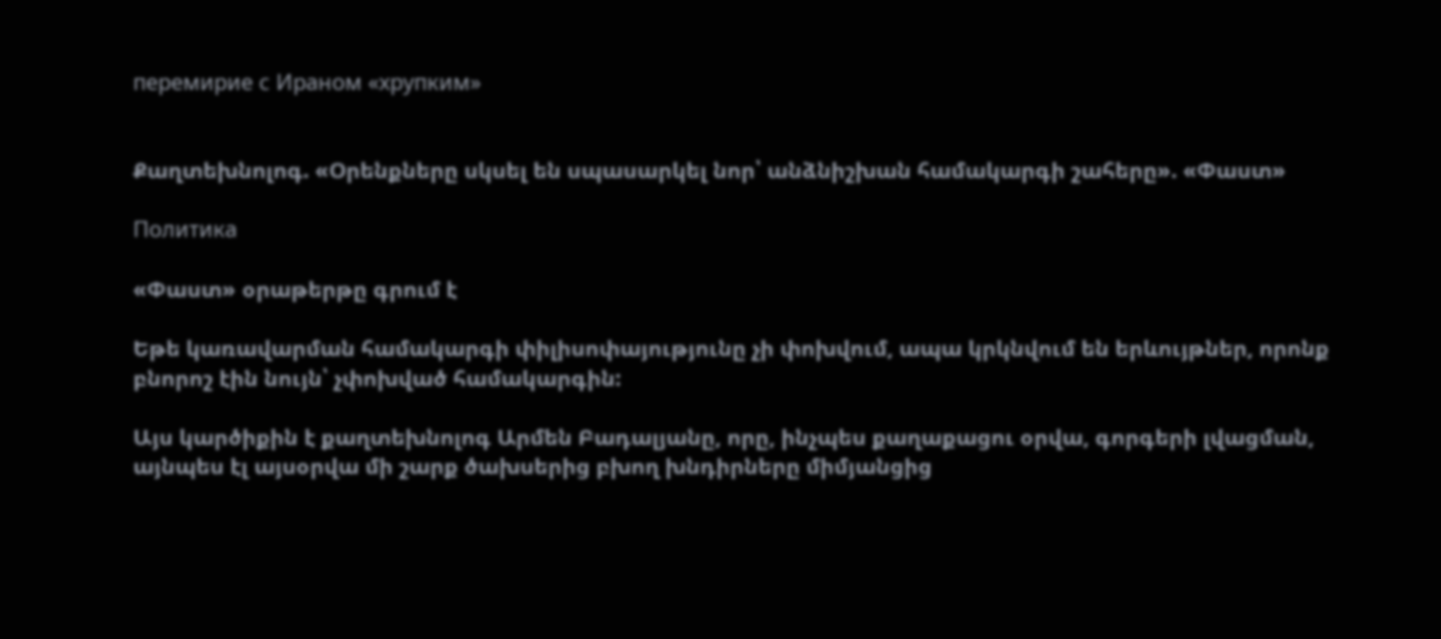перемирие с Ираном «хрупким»


Քաղտեխնոլոգ. «Օրենքները սկսել են սպասարկել նոր՝ անձնիշխան համակարգի շահերը». «Փաստ»

Политика

«Փաստ» օրաթերթը գրում է

Եթե կառավարման համակարգի փիլիսոփայությունը չի փոխվում, ապա կրկնվում են երևույթներ, որոնք բնորոշ էին նույն՝ չփոխված համակարգին:

Այս կարծիքին է քաղտեխնոլոգ Արմեն Բադալյանը, որը, ինչպես քաղաքացու օրվա, գորգերի լվացման, այնպես էլ այսօրվա մի շարք ծախսերից բխող խնդիրները միմյանցից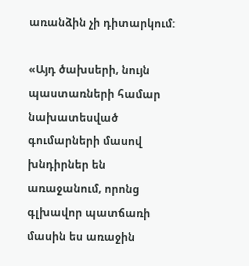առանձին չի դիտարկում:

«Այդ ծախսերի, նույն պաստառների համար նախատեսված գումարների մասով խնդիրներ են առաջանում, որոնց գլխավոր պատճառի մասին ես առաջին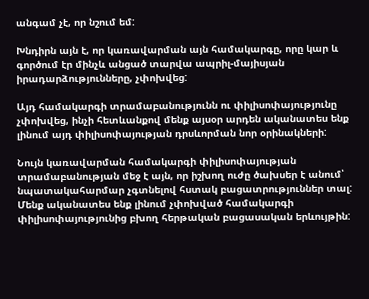անգամ չէ, որ նշում եմ:

Խնդիրն այն է, որ կառավարման այն համակարգը, որը կար և գործում էր մինչև անցած տարվա ապրիլ-մայիսյան իրադարձությունները, չփոխվեց:

Այդ համակարգի տրամաբանությունն ու փիլիսոփայությունը չփոխվեց, ինչի հետևանքով մենք այսօր արդեն ականատես ենք լինում այդ փիլիսոփայության դրսևորման նոր օրինակների:

Նույն կառավարման համակարգի փիլիսոփայության տրամաբանության մեջ է այն, որ իշխող ուժը ծախսեր է անում՝ նպատակահարմար չգտնելով հստակ բացատրություններ տալ: Մենք ականատես ենք լինում չփոխված համակարգի փիլիսոփայությունից բխող հերթական բացասական երևույթին: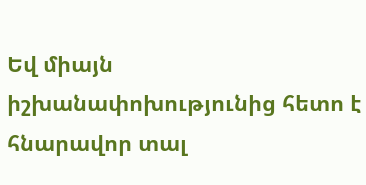Եվ միայն իշխանափոխությունից հետո է հնարավոր տալ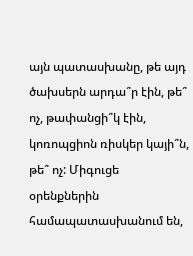այն պատասխանը, թե այդ ծախսերն արդա՞ր էին, թե՞ ոչ, թափանցի՞կ էին, կոռոպցիոն ռիսկեր կայի՞ն, թե՞ ոչ: Միգուցե օրենքներին համապատասխանում են,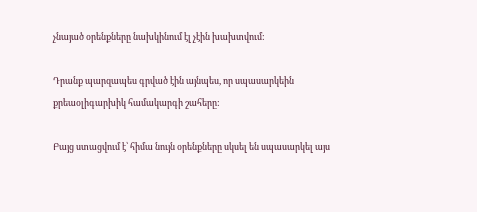չնայած օրենքները նախկինում էլ չէին խախտվում:

Դրանք պարզապես գրված էին այնպես, որ սպասարկեին քրեաօլիգարխիկ համակարգի շահերը:

Բայց ստացվում է՝ հիմա նույն օրենքները սկսել են սպասարկել այս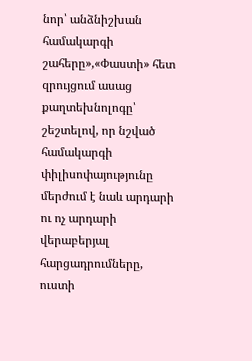նոր՝ անձնիշխան համակարգի շահերը»,«Փաստի» հետ զրույցում ասաց քաղտեխնոլոգը՝ շեշտելով, որ նշված համակարգի փիլիսոփայությունը մերժում է նաև արդարի ու ոչ արդարի վերաբերյալ հարցադրումները, ուստի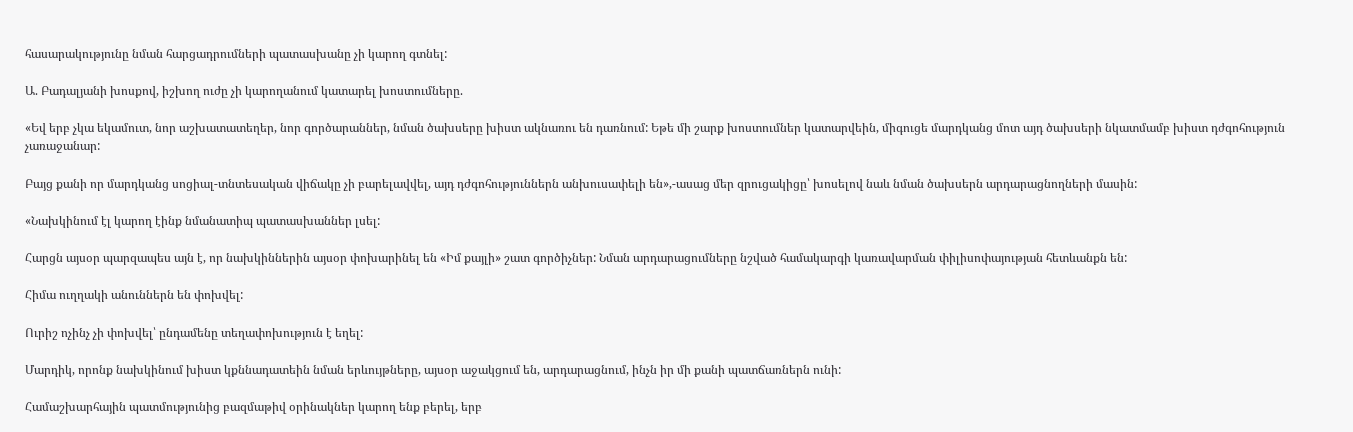հասարակությունը նման հարցադրումների պատասխանը չի կարող գտնել:

Ա. Բադալյանի խոսքով, իշխող ուժը չի կարողանում կատարել խոստումները.

«Եվ երբ չկա եկամուտ, նոր աշխատատեղեր, նոր գործարաններ, նման ծախսերը խիստ ակնառու են դառնում: Եթե մի շարք խոստումներ կատարվեին, միգուցե մարդկանց մոտ այդ ծախսերի նկատմամբ խիստ դժգոհություն չառաջանար:

Բայց քանի որ մարդկանց սոցիալ-տնտեսական վիճակը չի բարելավվել, այդ դժգոհություններն անխուսափելի են»,-ասաց մեր զրուցակիցը՝ խոսելով նաև նման ծախսերն արդարացնողների մասին:

«Նախկինում էլ կարող էինք նմանատիպ պատասխաններ լսել:

Հարցն այսօր պարզապես այն է, որ նախկիններին այսօր փոխարինել են «Իմ քայլի» շատ գործիչներ: Նման արդարացումները նշված համակարգի կառավարման փիլիսոփայության հետևանքն են:

Հիմա ուղղակի անուններն են փոխվել:

Ուրիշ ոչինչ չի փոխվել՝ ընդամենը տեղափոխություն է եղել:

Մարդիկ, որոնք նախկինում խիստ կքննադատեին նման երևույթները, այսօր աջակցում են, արդարացնում, ինչն իր մի քանի պատճառներն ունի:

Համաշխարհային պատմությունից բազմաթիվ օրինակներ կարող ենք բերել, երբ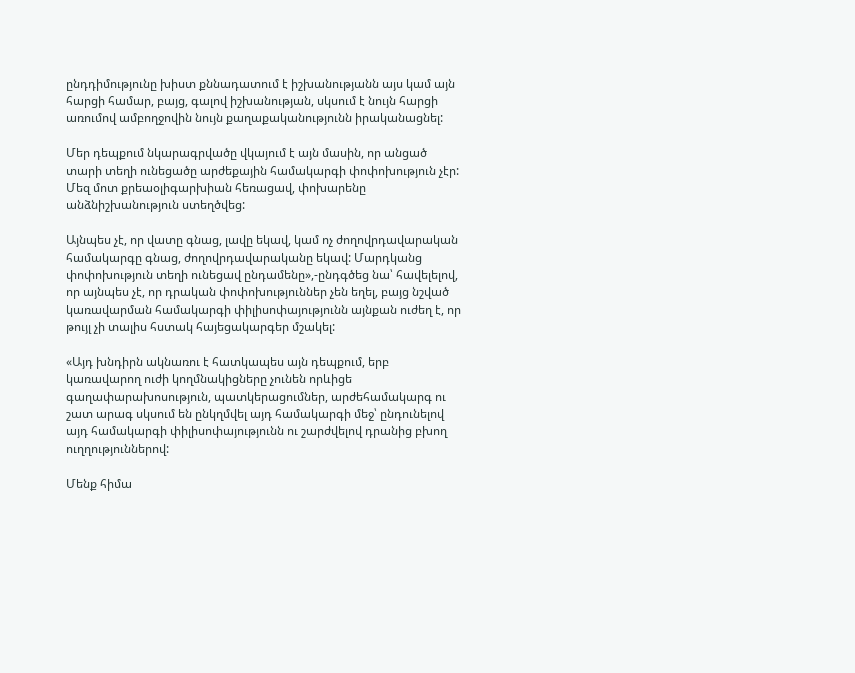ընդդիմությունը խիստ քննադատում է իշխանությանն այս կամ այն հարցի համար, բայց, գալով իշխանության, սկսում է նույն հարցի առումով ամբողջովին նույն քաղաքականությունն իրականացնել:

Մեր դեպքում նկարագրվածը վկայում է այն մասին, որ անցած տարի տեղի ունեցածը արժեքային համակարգի փոփոխություն չէր: Մեզ մոտ քրեաօլիգարխիան հեռացավ, փոխարենը անձնիշխանություն ստեղծվեց:

Այնպես չէ, որ վատը գնաց, լավը եկավ, կամ ոչ ժողովրդավարական համակարգը գնաց, ժողովրդավարականը եկավ: Մարդկանց փոփոխություն տեղի ունեցավ ընդամենը»,-ընդգծեց նա՝ հավելելով, որ այնպես չէ, որ դրական փոփոխություններ չեն եղել, բայց նշված կառավարման համակարգի փիլիսոփայությունն այնքան ուժեղ է, որ թույլ չի տալիս հստակ հայեցակարգեր մշակել:

«Այդ խնդիրն ակնառու է հատկապես այն դեպքում, երբ կառավարող ուժի կողմնակիցները չունեն որևիցե գաղափարախոսություն, պատկերացումներ, արժեհամակարգ ու շատ արագ սկսում են ընկղմվել այդ համակարգի մեջ՝ ընդունելով այդ համակարգի փիլիսոփայությունն ու շարժվելով դրանից բխող ուղղություններով:

Մենք հիմա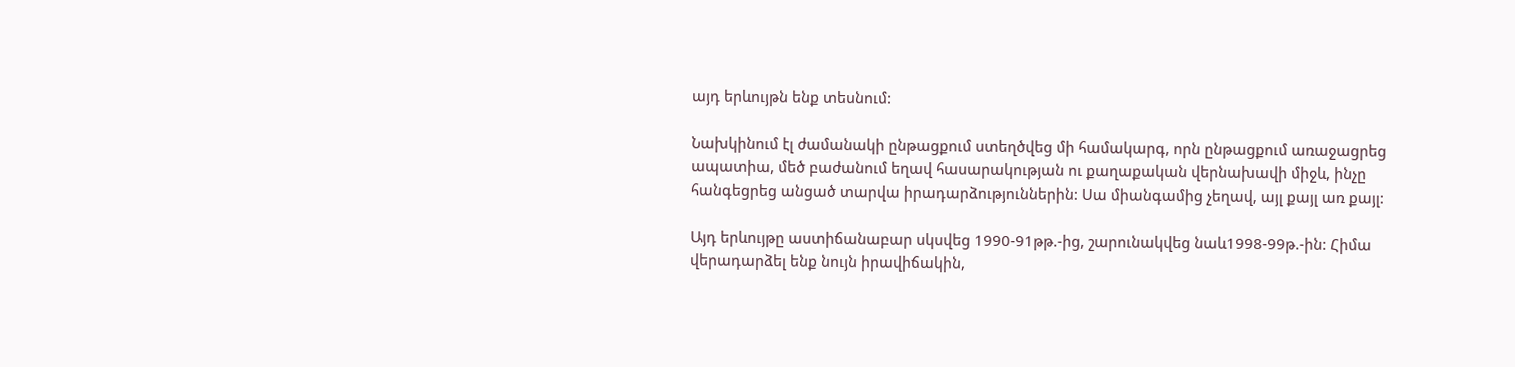այդ երևույթն ենք տեսնում:

Նախկինում էլ ժամանակի ընթացքում ստեղծվեց մի համակարգ, որն ընթացքում առաջացրեց ապատիա, մեծ բաժանում եղավ հասարակության ու քաղաքական վերնախավի միջև, ինչը հանգեցրեց անցած տարվա իրադարձություններին: Սա միանգամից չեղավ, այլ քայլ առ քայլ:

Այդ երևույթը աստիճանաբար սկսվեց 1990-91թթ.-ից, շարունակվեց նաև1998-99թ.-ին: Հիմա վերադարձել ենք նույն իրավիճակին,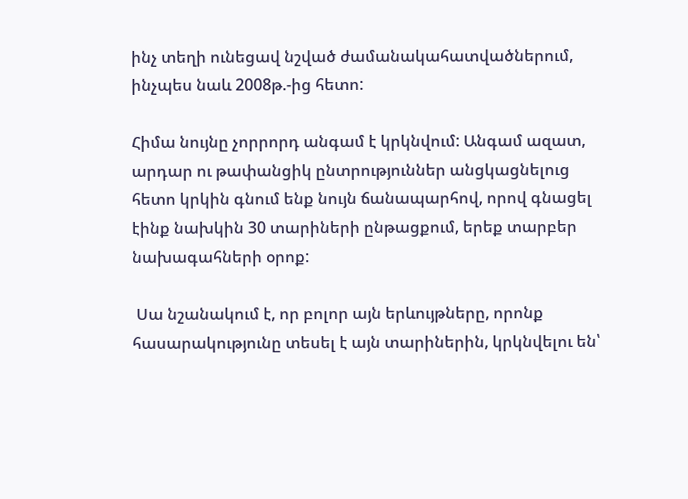ինչ տեղի ունեցավ նշված ժամանակահատվածներում, ինչպես նաև 2008թ.-ից հետո:

Հիմա նույնը չորրորդ անգամ է կրկնվում: Անգամ ազատ, արդար ու թափանցիկ ընտրություններ անցկացնելուց հետո կրկին գնում ենք նույն ճանապարհով, որով գնացել էինք նախկին 30 տարիների ընթացքում, երեք տարբեր նախագահների օրոք:

 Սա նշանակում է, որ բոլոր այն երևույթները, որոնք հասարակությունը տեսել է այն տարիներին, կրկնվելու են՝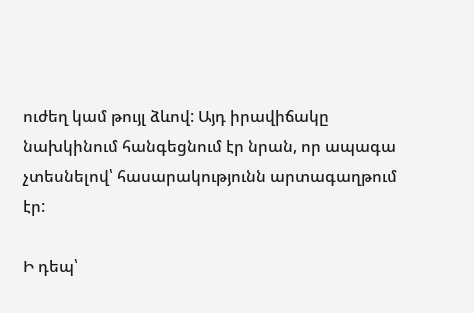ուժեղ կամ թույլ ձևով: Այդ իրավիճակը նախկինում հանգեցնում էր նրան, որ ապագա չտեսնելով՝ հասարակությունն արտագաղթում էր:

Ի դեպ՝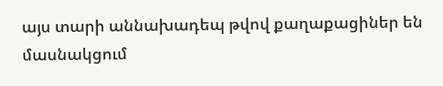այս տարի աննախադեպ թվով քաղաքացիներ են մասնակցում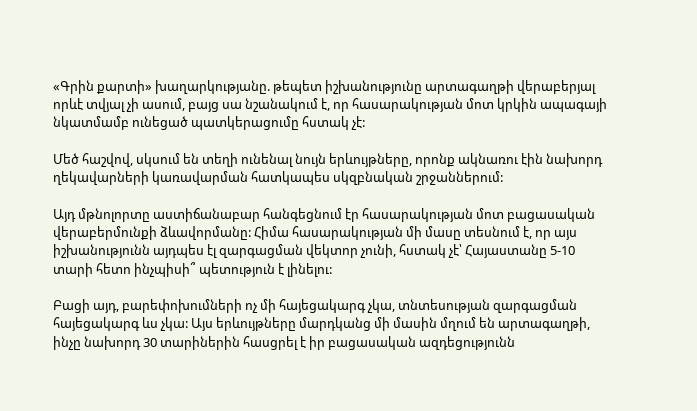«Գրին քարտի» խաղարկությանը. թեպետ իշխանությունը արտագաղթի վերաբերյալ որևէ տվյալ չի ասում, բայց սա նշանակում է, որ հասարակության մոտ կրկին ապագայի նկատմամբ ունեցած պատկերացումը հստակ չէ:

Մեծ հաշվով, սկսում են տեղի ունենալ նույն երևույթները, որոնք ակնառու էին նախորդ ղեկավարների կառավարման հատկապես սկզբնական շրջաններում:

Այդ մթնոլորտը աստիճանաբար հանգեցնում էր հասարակության մոտ բացասական վերաբերմունքի ձևավորմանը: Հիմա հասարակության մի մասը տեսնում է, որ այս իշխանությունն այդպես էլ զարգացման վեկտոր չունի, հստակ չէ՝ Հայաստանը 5-10 տարի հետո ինչպիսի՞ պետություն է լինելու:

Բացի այդ, բարեփոխումների ոչ մի հայեցակարգ չկա, տնտեսության զարգացման հայեցակարգ ևս չկա: Այս երևույթները մարդկանց մի մասին մղում են արտագաղթի, ինչը նախորդ 30 տարիներին հասցրել է իր բացասական ազդեցությունն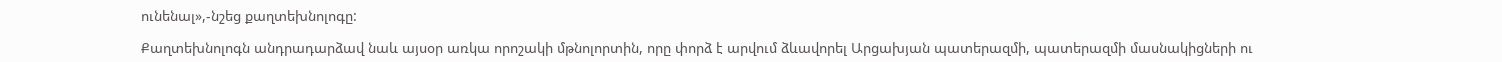ունենալ»,-նշեց քաղտեխնոլոգը:

Քաղտեխնոլոգն անդրադարձավ նաև այսօր առկա որոշակի մթնոլորտին, որը փորձ է արվում ձևավորել Արցախյան պատերազմի, պատերազմի մասնակիցների ու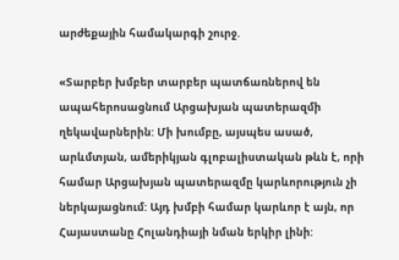արժեքային համակարգի շուրջ.

«Տարբեր խմբեր տարբեր պատճառներով են ապահերոսացնում Արցախյան պատերազմի ղեկավարներին: Մի խումբը, այսպես ասած, արևմտյան, ամերիկյան գլոբալիստական թևն է, որի համար Արցախյան պատերազմը կարևորություն չի ներկայացնում: Այդ խմբի համար կարևոր է այն, որ Հայաստանը Հոլանդիայի նման երկիր լինի: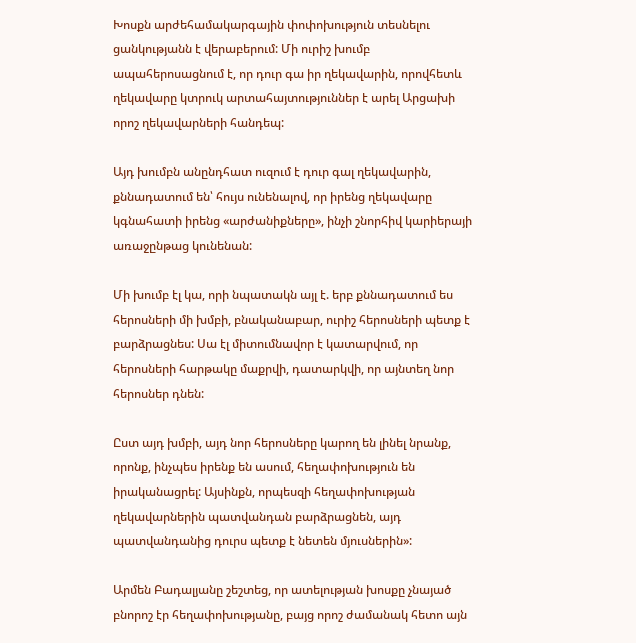Խոսքն արժեհամակարգային փոփոխություն տեսնելու ցանկությանն է վերաբերում: Մի ուրիշ խումբ ապահերոսացնում է, որ դուր գա իր ղեկավարին, որովհետև ղեկավարը կտրուկ արտահայտություններ է արել Արցախի որոշ ղեկավարների հանդեպ:

Այդ խումբն անընդհատ ուզում է դուր գալ ղեկավարին, քննադատում են՝ հույս ունենալով, որ իրենց ղեկավարը կգնահատի իրենց «արժանիքները», ինչի շնորհիվ կարիերայի առաջընթաց կունենան:

Մի խումբ էլ կա, որի նպատակն այլ է. երբ քննադատում ես հերոսների մի խմբի, բնականաբար, ուրիշ հերոսների պետք է բարձրացնես: Սա էլ միտումնավոր է կատարվում, որ հերոսների հարթակը մաքրվի, դատարկվի, որ այնտեղ նոր հերոսներ դնեն:

Ըստ այդ խմբի, այդ նոր հերոսները կարող են լինել նրանք, որոնք, ինչպես իրենք են ասում, հեղափոխություն են իրականացրել: Այսինքն, որպեսզի հեղափոխության ղեկավարներին պատվանդան բարձրացնեն, այդ պատվանդանից դուրս պետք է նետեն մյուսներին»:

Արմեն Բադալյանը շեշտեց, որ ատելության խոսքը չնայած բնորոշ էր հեղափոխությանը, բայց որոշ ժամանակ հետո այն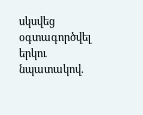սկսվեց օգտագործվել երկու նպատակով.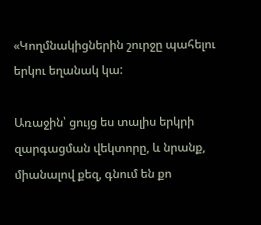«Կողմնակիցներին շուրջը պահելու երկու եղանակ կա:

Առաջին՝ ցույց ես տալիս երկրի զարգացման վեկտորը, և նրանք, միանալով քեզ, գնում են քո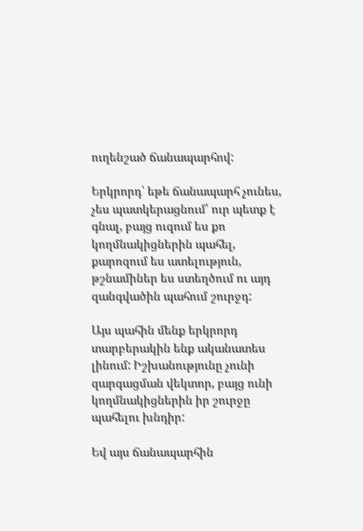ուղենշած ճանապարհով:

Երկրորդ՝ եթե ճանապարհ չունես, չես պատկերացնում՝ ուր պետք է գնալ, բայց ուզում ես քո կողմնակիցներին պահել, քարոզում ես ատելություն, թշնամիներ ես ստեղծում ու այդ զանգվածին պահում շուրջդ:

Այս պահին մենք երկրորդ տարբերակին ենք ականատես լինում: Իշխանությունը չունի զարգացման վեկտոր, բայց ունի կողմնակիցներին իր շուրջը պահելու խնդիր:

Եվ այս ճանապարհին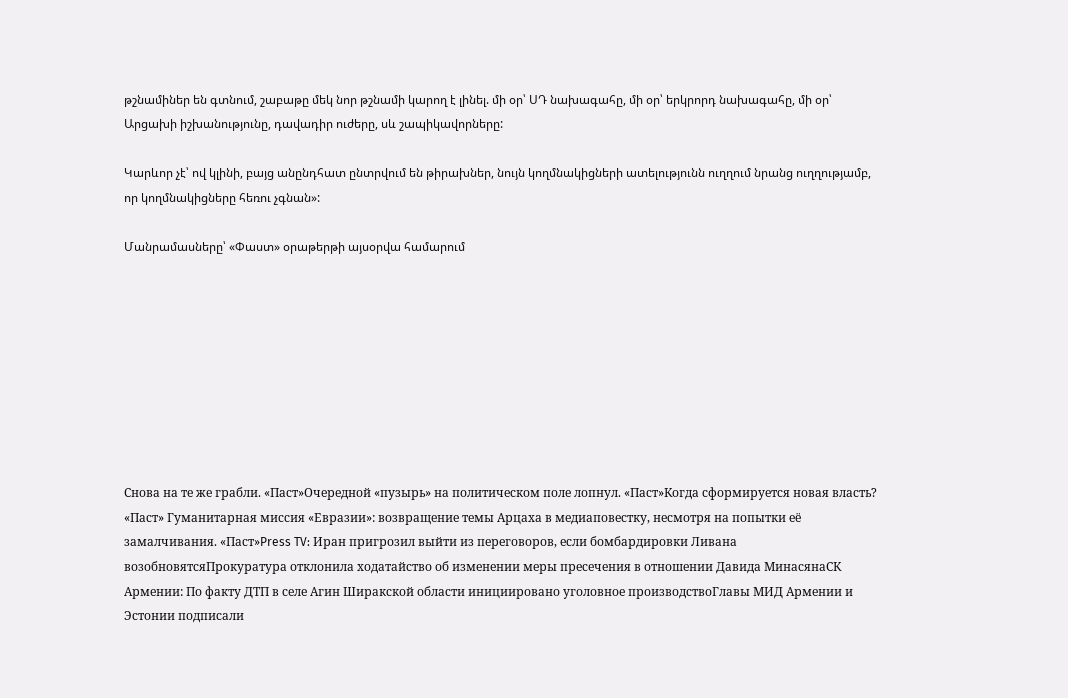թշնամիներ են գտնում, շաբաթը մեկ նոր թշնամի կարող է լինել. մի օր՝ ՍԴ նախագահը, մի օր՝ երկրորդ նախագահը, մի օր՝ Արցախի իշխանությունը, դավադիր ուժերը, սև շապիկավորները:

Կարևոր չէ՝ ով կլինի, բայց անընդհատ ընտրվում են թիրախներ, նույն կողմնակիցների ատելությունն ուղղում նրանց ուղղությամբ, որ կողմնակիցները հեռու չգնան»:

Մանրամասները՝ «Փաստ» օրաթերթի այսօրվա համարում









Снова на те же грабли. «Паст»Очередной «пузырь» на политическом поле лопнул. «Паст»Когда сформируется новая власть? «Паст» Гуманитарная миссия «Евразии»: возвращение темы Арцаха в медиаповестку, несмотря на попытки её замалчивания. «Паст»Press TV: Иран пригрозил выйти из переговоров, если бомбардировки Ливана возобновятсяПрокуратура отклонила ходатайство об изменении меры пресечения в отношении Давида МинасянаСК Армении: По факту ДТП в селе Агин Ширакской области инициировано уголовное производствоГлавы МИД Армении и Эстонии подписали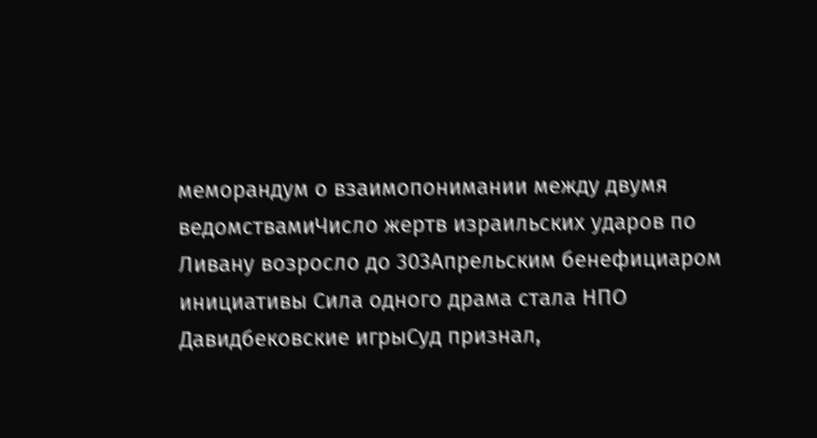меморандум о взаимопонимании между двумя ведомствамиЧисло жертв израильских ударов по Ливану возросло до 303Апрельским бенефициаром инициативы Сила одного драма стала НПО Давидбековские игрыСуд признал,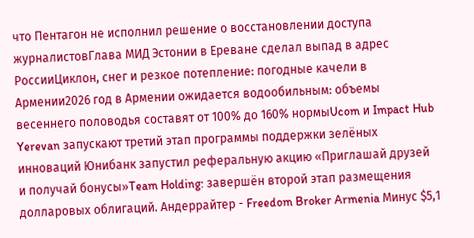что Пентагон не исполнил решение о восстановлении доступа журналистовГлава МИД Эстонии в Ереване сделал выпад в адрес РоссииЦиклон, снег и резкое потепление: погодные качели в Армении2026 год в Армении ожидается водообильным: объемы весеннего половодья составят от 100% до 160% нормыUcom и Impact Hub Yerevan запускают третий этап программы поддержки зелёных инноваций Юнибанк запустил реферальную акцию «Приглашай друзей и получай бонусы»Team Holding: завершён второй этап размещения долларовых облигаций. Андеррайтер - Freedom Broker Armenia Минус $5,1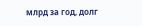млрд за год, долг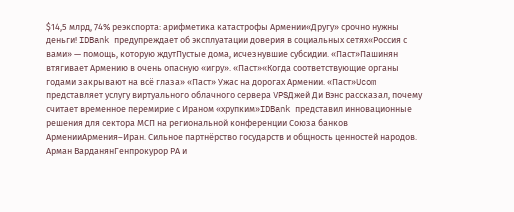$14,5 млрд, 74% реэкспорта: арифметика катастрофы Армении«Другу» срочно нужны деньги! IDBank предупреждает об эксплуатации доверия в социальных сетях«Россия с вами» — помощь, которую ждутПустые дома, исчезнувшие субсидии. «Паст»Пашинян втягивает Армению в очень опасную «игру». «Паст»«Когда соответствующие органы годами закрывают на всё глаза» «Паст» Ужас на дорогах Армении. «Паст»Ucom представляет услугу виртуального облачного сервера VPSДжей Ди Вэнс рассказал, почему считает временное перемирие с Ираном «хрупким»IDBank представил инновационные решения для сектора МСП на региональной конференции Союза банков АрменииАрмения–Иран. Сильное партнёрство государств и общность ценностей народов. Арман ВарданянГенпрокурор РА и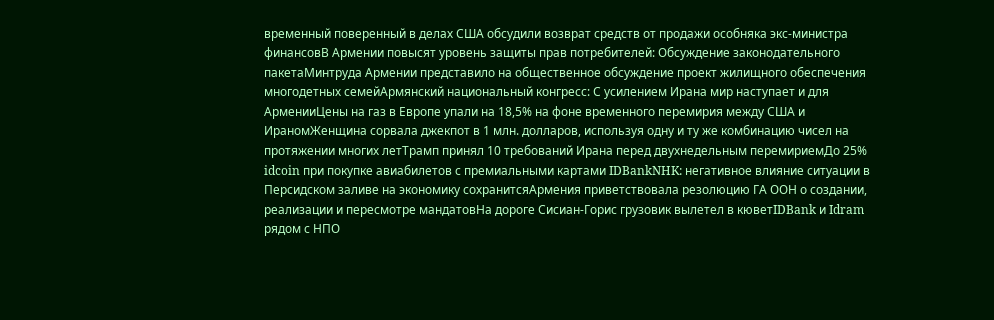временный поверенный в делах США обсудили возврат средств от продажи особняка экс-министра финансовВ Армении повысят уровень защиты прав потребителей: Обсуждение законодательного пакетаМинтруда Армении представило на общественное обсуждение проект жилищного обеспечения многодетных семейАрмянский национальный конгресс: С усилением Ирана мир наступает и для АрменииЦены на газ в Европе упали на 18,5% на фоне временного перемирия между США и ИраномЖенщина сорвала джекпот в 1 млн. долларов, используя одну и ту же комбинацию чисел на протяжении многих летТрамп принял 10 требований Ирана перед двухнедельным перемириемДо 25% idcoin при покупке авиабилетов с премиальными картами IDBankNHK: негативное влияние ситуации в Персидском заливе на экономику сохранитсяАрмения приветствовала резолюцию ГА ООН о создании, реализации и пересмотре мандатовНа дороге Сисиан-Горис грузовик вылетел в кюветIDBank и Idram рядом с НПО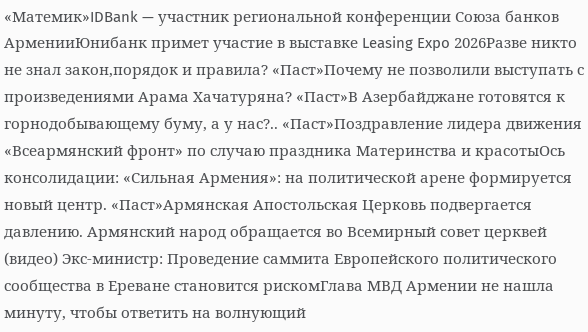«Матемик»IDBank — участник региональной конференции Союза банков АрменииЮнибанк примет участие в выставке Leasing Expo 2026Разве никто не знал закон,порядок и правила? «Паст»Почему не позволили выступать с произведениями Арама Хачатуряна? «Паст»В Азербайджане готовятся к горнодобывающему буму, а у нас?.. «Паст»Поздравление лидера движения «Всеармянский фронт» по случаю праздника Материнства и красотыОсь консолидации: «Сильная Армения»: на политической арене формируется новый центр. «Паст»Армянская Апостольская Церковь подвергается давлению. Армянский народ обращается во Всемирный совет церквей (видео) Экс-министр: Проведение саммита Европейского политического сообщества в Ереване становится рискомГлава МВД Армении не нашла минуту, чтобы ответить на волнующий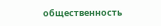общественность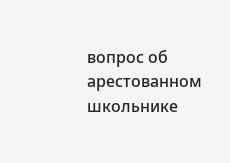вопрос об арестованном школьнике